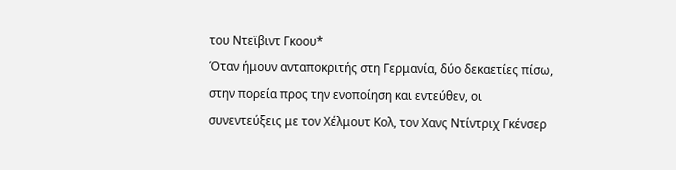του Ντεϊβιντ Γκοου*
Όταν ήμουν ανταποκριτής στη Γερμανία, δύο δεκαετίες πίσω, στην πορεία προς την ενοποίηση και εντεύθεν, οι συνεντεύξεις με τον Χέλμουτ Κολ, τον Χανς Ντίντριχ Γκένσερ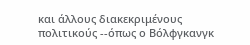και άλλους διακεκριμένους πολιτικούς --όπως ο Βόλφγκανγκ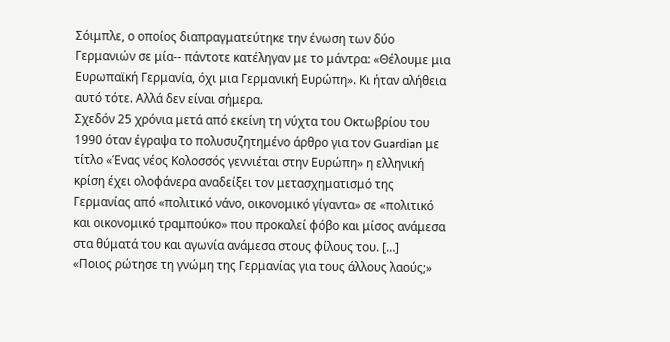Σόιμπλε, ο οποίος διαπραγματεύτηκε την ένωση των δύο Γερμανιών σε μία-- πάντοτε κατέληγαν με το μάντρα: «Θέλουμε μια Ευρωπαϊκή Γερμανία, όχι μια Γερμανική Ευρώπη». Κι ήταν αλήθεια αυτό τότε. Αλλά δεν είναι σήμερα.
Σχεδόν 25 χρόνια μετά από εκείνη τη νύχτα του Οκτωβρίου του 1990 όταν έγραψα το πολυσυζητημένο άρθρο για τον Guardian με τίτλο «Ένας νέος Κολοσσός γεννιέται στην Ευρώπη» η ελληνική κρίση έχει ολοφάνερα αναδείξει τον μετασχηματισμό της Γερμανίας από «πολιτικό νάνο, οικονομικό γίγαντα» σε «πολιτικό και οικονομικό τραμπούκο» που προκαλεί φόβο και μίσος ανάμεσα στα θύματά του και αγωνία ανάμεσα στους φίλους του. […]
«Ποιος ρώτησε τη γνώμη της Γερμανίας για τους άλλους λαούς;»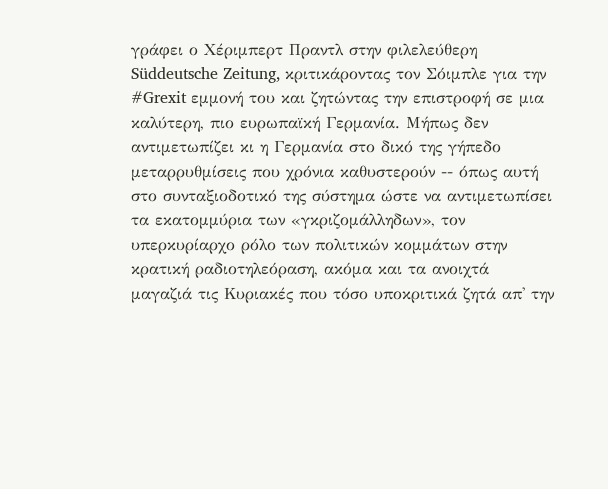γράφει ο Χέριμπερτ Πραντλ στην φιλελεύθερη Süddeutsche Zeitung, κριτικάροντας τον Σόιμπλε για την #Grexit εμμονή του και ζητώντας την επιστροφή σε μια καλύτερη, πιο ευρωπαϊκή Γερμανία. Μήπως δεν αντιμετωπίζει κι η Γερμανία στο δικό της γήπεδο μεταρρυθμίσεις που χρόνια καθυστερούν -- όπως αυτή στο συνταξιοδοτικό της σύστημα ώστε να αντιμετωπίσει τα εκατομμύρια των «γκριζομάλληδων», τον υπερκυρίαρχο ρόλο των πολιτικών κομμάτων στην κρατική ραδιοτηλεόραση, ακόμα και τα ανοιχτά μαγαζιά τις Κυριακές που τόσο υποκριτικά ζητά απ' την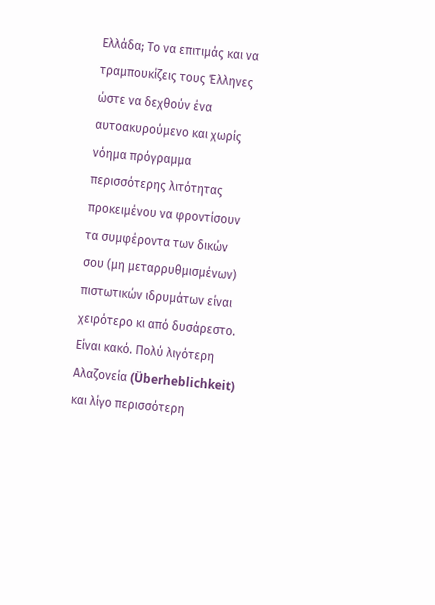Ελλάδα; Το να επιτιμάς και να τραμπουκίζεις τους Έλληνες ώστε να δεχθούν ένα αυτοακυρούμενο και χωρίς νόημα πρόγραμμα περισσότερης λιτότητας προκειμένου να φροντίσουν τα συμφέροντα των δικών σου (μη μεταρρυθμισμένων) πιστωτικών ιδρυμάτων είναι χειρότερο κι από δυσάρεστο. Είναι κακό. Πολύ λιγότερη Αλαζονεία (Überheblichkeit) και λίγο περισσότερη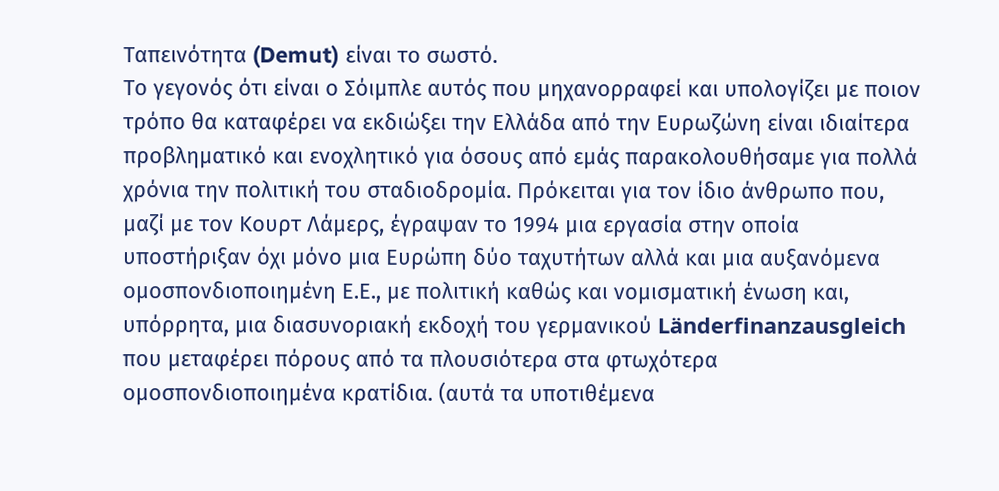Ταπεινότητα (Demut) είναι το σωστό.
Το γεγονός ότι είναι ο Σόιμπλε αυτός που μηχανορραφεί και υπολογίζει με ποιον τρόπο θα καταφέρει να εκδιώξει την Ελλάδα από την Ευρωζώνη είναι ιδιαίτερα προβληματικό και ενοχλητικό για όσους από εμάς παρακολουθήσαμε για πολλά χρόνια την πολιτική του σταδιοδρομία. Πρόκειται για τον ίδιο άνθρωπο που, μαζί με τον Κουρτ Λάμερς, έγραψαν το 1994 μια εργασία στην οποία υποστήριξαν όχι μόνο μια Ευρώπη δύο ταχυτήτων αλλά και μια αυξανόμενα ομοσπονδιοποιημένη Ε.Ε., με πολιτική καθώς και νομισματική ένωση και, υπόρρητα, μια διασυνοριακή εκδοχή του γερμανικού Länderfinanzausgleich που μεταφέρει πόρους από τα πλουσιότερα στα φτωχότερα ομοσπονδιοποιημένα κρατίδια. (αυτά τα υποτιθέμενα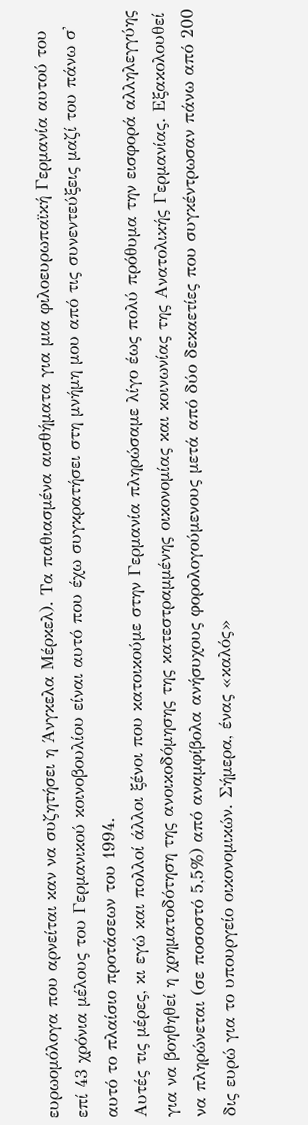ευρωομόλογα που αρνείται καν να συζητήσει η Άνγκελα Μέρκελ). Τα παθιασμένα αισθήματα για μια φιλοευρωπαϊκή Γερμανία αυτού του επί 43 χρόνια μέλους του Γερμανικού κοινοβουλίου είναι αυτό που έχω συγκρατήσει στη μνήμη μου από τις συνεντεύξεις μαζί του πάνω σ' αυτό το πλαίσιο προτάσεων του 1994.
Αυτές τις μέρες, κι εγώ και πολλοί άλλοι ξένοι που κατοικούμε στην Γερμανία πληρώσαμε λίγο έως πολύ πρόθυμα την εισφορά αλληλεγγύης για να βοηθηθεί η χρηματοδότηση της ανοικοδόμησης της κατεστραμμένης οικονομίας και κοινωνίας της Ανατολικής Γερμανίας. Εξακολουθεί να πληρώνεται (σε ποσοστό 5,5%) από αναμφίβολα ανήσυχους φορολογούμενους μετά από δύο δεκαετίες που συγκέντρωσαν πάνω από 200 δις ευρώ για το υπουργείο οικονομικών. Σήμερα, ένας «καλός»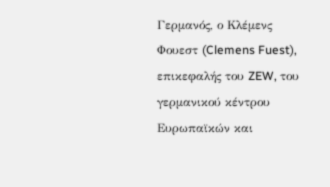Γερμανός, ο Κλέμενς Φουεστ (Clemens Fuest), επικεφαλής του ZEW, του γερμανικού κέντρου Ευρωπαϊκών και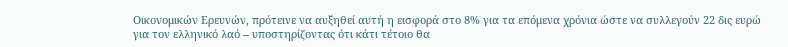Οικονομικών Ερευνών, πρότεινε να αυξηθεί αυτή η εισφορά στο 8% για τα επόμενα χρόνια ώστε να συλλεγούν 22 δις ευρώ για τον ελληνικό λαό -- υποστηρίζοντας ότι κάτι τέτοιο θα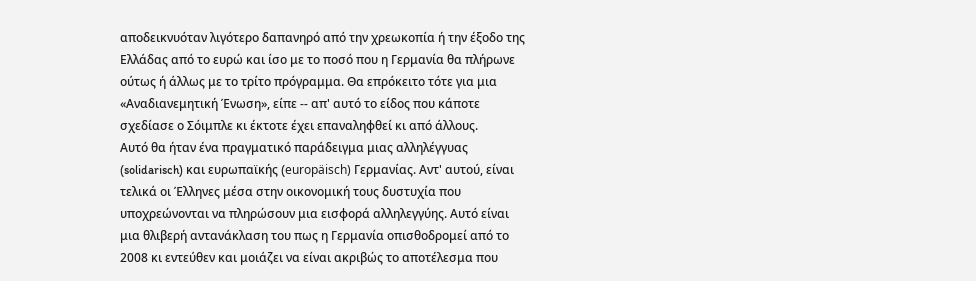αποδεικνυόταν λιγότερο δαπανηρό από την χρεωκοπία ή την έξοδο της Ελλάδας από το ευρώ και ίσο με το ποσό που η Γερμανία θα πλήρωνε ούτως ή άλλως με το τρίτο πρόγραμμα. Θα επρόκειτο τότε για μια «Αναδιανεμητική Ένωση», είπε -- απ' αυτό το είδος που κάποτε σχεδίασε ο Σόιμπλε κι έκτοτε έχει επαναληφθεί κι από άλλους.
Αυτό θα ήταν ένα πραγματικό παράδειγμα μιας αλληλέγγυας (solidarisch) και ευρωπαϊκής (europäisch) Γερμανίας. Αντ' αυτού, είναι τελικά οι Έλληνες μέσα στην οικονομική τους δυστυχία που υποχρεώνονται να πληρώσουν μια εισφορά αλληλεγγύης. Αυτό είναι μια θλιβερή αντανάκλαση του πως η Γερμανία οπισθοδρομεί από το 2008 κι εντεύθεν και μοιάζει να είναι ακριβώς το αποτέλεσμα που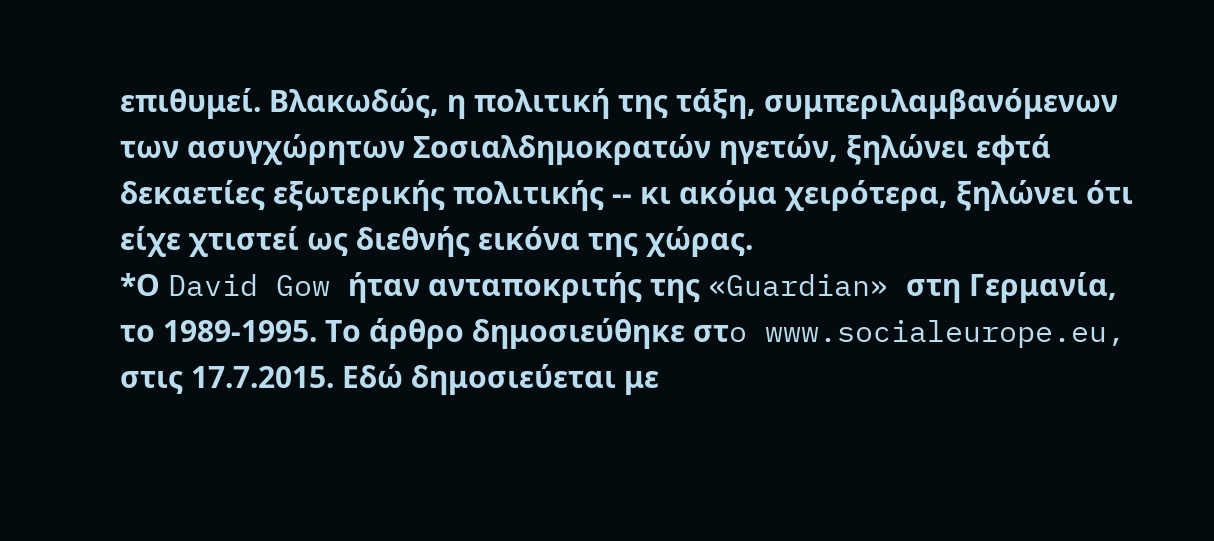επιθυμεί. Βλακωδώς, η πολιτική της τάξη, συμπεριλαμβανόμενων των ασυγχώρητων Σοσιαλδημοκρατών ηγετών, ξηλώνει εφτά δεκαετίες εξωτερικής πολιτικής -- κι ακόμα χειρότερα, ξηλώνει ότι είχε χτιστεί ως διεθνής εικόνα της χώρας.
*Ο David Gow ήταν ανταποκριτής της «Guardian» στη Γερμανία, το 1989-1995. Το άρθρο δημοσιεύθηκε στo www.socialeurope.eu, στις 17.7.2015. Εδώ δημοσιεύεται με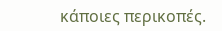κάποιες περικοπές.